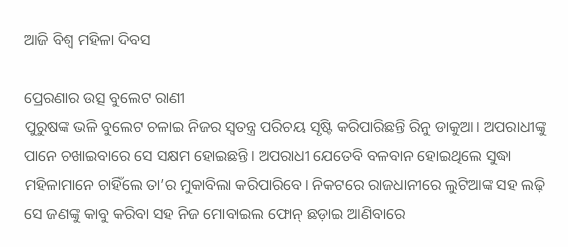ଆଜି ବିଶ୍ୱ ମହିଳା ଦିବସ

ପ୍ରେରଣାର ଉତ୍ସ ବୁଲେଟ ରାଣୀ
ପୁରୁଷଙ୍କ ଭଳି ବୁଲେଟ ଚଳାଇ ନିଜର ସ୍ବତନ୍ତ୍ର ପରିଚୟ ସୃଷ୍ଟି କରିପାରିଛନ୍ତି ରିନୁ ଡାକୁଆ। ଅପରାଧୀଙ୍କୁ ପାନେ ଚଖାଇବାରେ ସେ ସକ୍ଷମ ହୋଇଛନ୍ତି। ଅପରାଧୀ ଯେତେବି ବଳବାନ ହୋଇଥିଲେ ସୁଦ୍ଧା ମହିଳାମାନେ ଚାହିଁଲେ ତା’ର ମୁକାବିଲା କରିପାରିବେ। ନିକଟରେ ରାଜଧାନୀରେ ଲୁଟିଆଙ୍କ ସହ ଲଢ଼ି ସେ ଜଣଙ୍କୁ କାବୁ କରିବା ସହ ନିଜ ମୋବାଇଲ ଫୋନ୍‌ ଛଡ଼ାଇ ଆଣିବାରେ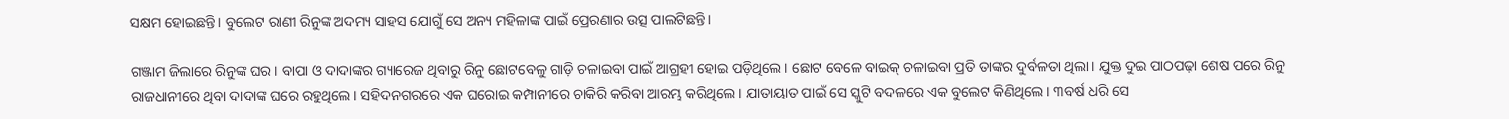ସକ୍ଷମ ହୋଇଛନ୍ତି। ବୁଲେଟ ରାଣୀ ରିନୁଙ୍କ ଅଦମ୍ୟ ସାହସ ଯୋଗୁଁ ସେ ଅନ୍ୟ ମହିଳାଙ୍କ ପାଇଁ ପ୍ରେରଣାର ଉତ୍ସ ପାଲଟିଛନ୍ତି।

ଗଞ୍ଜାମ ଜିଲାରେ ରିନୁଙ୍କ ଘର। ବାପା ଓ ଦାଦାଙ୍କର ଗ୍ୟାରେଜ ଥିବାରୁ ରିନୁ ଛୋଟବେଳୁ ଗାଡ଼ି ଚଳାଇବା ପାଇଁ ଆଗ୍ରହୀ ହୋଇ ପଡ଼ିଥିଲେ। ଛୋଟ ବେଳେ ବାଇକ୍‌ ଚଳାଇବା ପ୍ରତି ତାଙ୍କର ଦୁର୍ବଳତା ଥିଲା। ଯୁକ୍ତ ଦୁଇ ପାଠପଢ଼ା ଶେଷ ପରେ ରିନୁ ରାଜଧାନୀରେ ଥିବା ଦାଦାଙ୍କ ଘରେ ରହୁଥିଲେ। ସହିଦନଗରରେ ଏକ ଘରୋଇ କମ୍ପାନୀରେ ଚାକିରି କରିବା ଆରମ୍ଭ କରିଥିଲେ। ଯାତାୟାତ ପାଇଁ ସେ ସ୍କୁଟି ବଦଳରେ ଏକ ବୁଲେଟ କିଣିଥିଲେ। ୩ବର୍ଷ ଧରି ସେ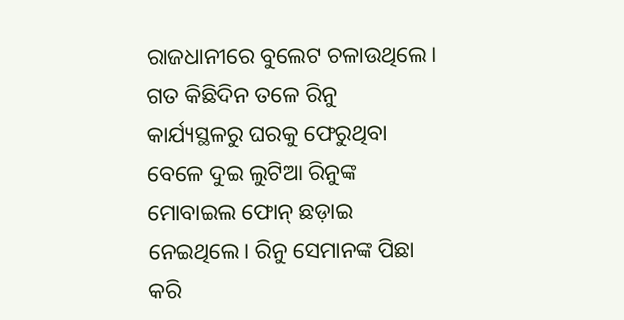ରାଜଧାନୀରେ ବୁଲେଟ ଚଳାଉଥିଲେ। ଗତ କିଛିଦିନ ତଳେ ରିନୁ କାର୍ଯ୍ୟସ୍ଥଳରୁ ଘରକୁ ଫେରୁଥିବା ବେଳେ ଦୁଇ ଲୁଟିଆ ରିନୁଙ୍କ ମୋବାଇଲ ଫୋନ୍‌ ଛଡ଼ାଇ ନେଇଥିଲେ। ରିନୁ ସେମାନଙ୍କ ପିଛା କରି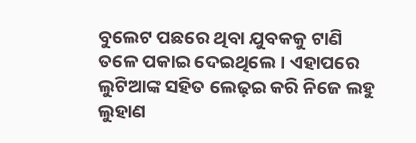ବୁଲେଟ ପଛରେ ଥିବା ଯୁବକକୁ ଟାଣି ତଳେ ପକାଇ ଦେଇଥିଲେ। ଏହାପରେ ଲୁଟିଆଙ୍କ ସହିତ ଲ‌େ‌ଢ଼ଇ କରି ନିଜେ ଲହୁ ଲୁହାଣ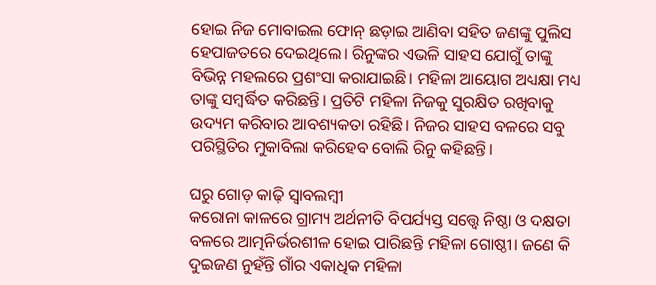ହୋଇ ନିଜ ମୋବାଇଲ ଫୋନ୍‌ ଛଡ଼ାଇ ଆଣିବା ସହିତ ଜଣଙ୍କୁ ପୁଲିସ ହେପାଜତରେ ଦେଇଥିଲେ। ରିନୁଙ୍କର ଏଭଳି ସାହସ ଯୋଗୁଁ ତାଙ୍କୁ ବିଭିନ୍ନ ମହଲରେ ପ୍ରଶଂସା କରାଯାଇଛି। ମହିଳା ଆୟୋଗ ଅଧ୍ୟକ୍ଷା ମଧ୍ୟ ତାଙ୍କୁ ସମ୍ବର୍ଦ୍ଧିତ କରିଛନ୍ତି। ପ୍ରତିଟି ମହିଳା ନିଜକୁ ସୁରକ୍ଷିତ ରଖିବାକୁ ଉଦ୍ୟମ କରିବାର ଆବଶ୍ୟକତା ରହିଛି। ନିଜର ସାହସ ବଳରେ ସବୁ ପରିସ୍ଥିତିର ମୁକାବିଲା କରିହେବ ବୋଲି ରିନୁ କହିଛନ୍ତି।

ଘରୁ ଗୋଡ଼ କାଢ଼ି ସ୍ବାବଲମ୍ବୀ
କରୋନା କାଳରେ ଗ୍ରାମ୍ୟ ଅର୍ଥନୀତି ବିପର୍ଯ୍ୟସ୍ତ ସତ୍ତ୍ବେ ନିଷ୍ଠା ଓ ଦକ୍ଷତା ବଳରେ ଆତ୍ମନିର୍ଭରଶୀଳ ହୋଇ ପାରିଛନ୍ତି ମହିଳା ଗୋଷ୍ଠୀ। ଜଣେ କି ଦୁଇଜଣ ନୁହଁନ୍ତି ଗାଁର ଏକାଧିକ ମହିଳା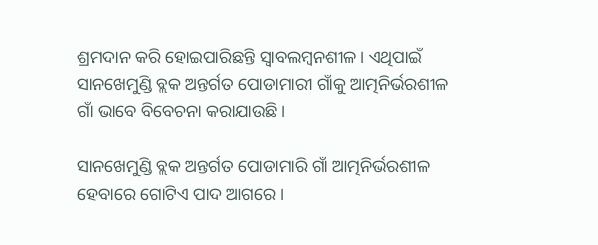ଶ୍ରମଦାନ କରି ହୋଇପାରିଛନ୍ତି ସ୍ବାବଲମ୍ବନଶୀଳ। ଏଥିପାଇଁ ସାନଖେମୁଣ୍ଡି ବ୍ଲକ ଅନ୍ତର୍ଗତ ପୋଡାମାରୀ ଗାଁକୁ ଆତ୍ମନିର୍ଭରଶୀଳ ଗାଁ ଭାବେ ବିବେଚନା କରାଯାଉଛି।

ସାନଖେମୁଣ୍ଡି ବ୍ଲକ ଅନ୍ତର୍ଗତ ପୋଡାମାରି ଗାଁ ଆତ୍ମନିର୍ଭରଶୀଳ ହେବାରେ ଗୋଟିଏ ପାଦ ଆଗରେ।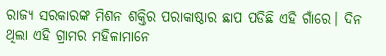ରାଜ୍ୟ ସରକାରଙ୍କ ମିଶନ ଶକ୍ତିର ପରାକାଷ୍ଠାର ଛାପ ପଡିଛି ଏହି ଗାଁରେ। ଦିନ ଥିଲା ଏହି ଗ୍ରାମର ମହିଳାମାନେ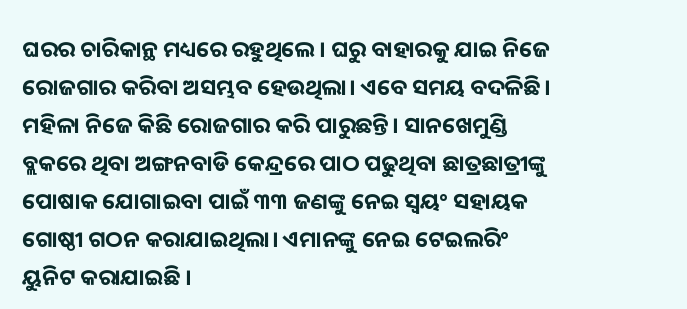ଘରର ଚାରିକାନ୍ଥ ମଧ୍ୟରେ ରହୁଥିଲେ। ଘରୁ ବାହାରକୁ ଯାଇ ନିଜେ ରୋଜଗାର କରିବା ଅସମ୍ଭବ ହେଉଥିଲା। ଏବେ ସମୟ ବଦଳିଛି। ମହିଳା ନିଜେ କିଛି ରୋଜଗାର କରି ପାରୁଛନ୍ତି। ସାନଖେମୁଣ୍ଡି ବ୍ଲକରେ ଥିବା ଅଙ୍ଗନବାଡି କେନ୍ଦ୍ରରେ ପାଠ ପଢୁଥିବା ଛାତ୍ରଛାତ୍ରୀଙ୍କୁ ପୋଷାକ ଯୋଗାଇବା ପାଇଁ ୩୩ ଜଣଙ୍କୁ ନେଇ ସ୍ବୟଂ ସହାୟକ ଗୋଷ୍ଠୀ ଗଠନ କରାଯାଇଥିଲା। ଏମାନଙ୍କୁ ନେଇ ଟେଇଲରିଂ ୟୁନିଟ କରାଯାଇଛି ।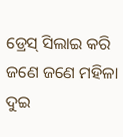ଡ୍ରେସ୍ ସିଲାଇ କରି ଜଣେ ଜଣେ ମହିଳା ଦୁଇ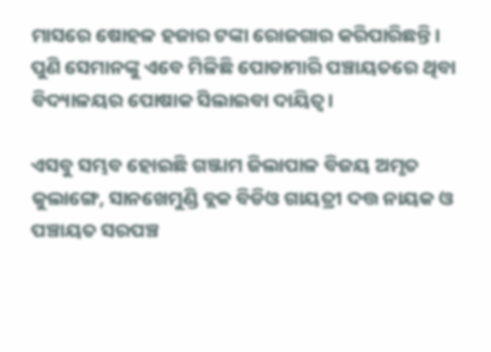ମାସରେ ଷୋହଳ ହଜାର ଟଙ୍କା ରୋଜଗାର କରିପାରିଛନ୍ତି। ପୁଣି ସେମାନଙ୍କୁ ଏବେ ମିଳିଛି ପୋଡାମାରି ପଞ୍ଚାୟତରେ ଥିବା ବିଦ୍ୟାଳୟର ପୋଷାକ ସିଲାଇବା ଦାୟିତ୍ୱ।

ଏସବୁ ସମ୍ଭବ ହୋଇଛି ଗଞ୍ଜାମ ଜିଲାପାଳ ବିଜୟ ଅମୃତ କୁଲାଙ୍ଗେ, ସାନଖେମୁଣ୍ଡି ବ୍ଲକ ବିଡିଓ ଗାୟତ୍ରୀ ଦତ୍ତ ନାୟକ ଓ ପଞ୍ଚାୟତ ସରପଞ୍ଚ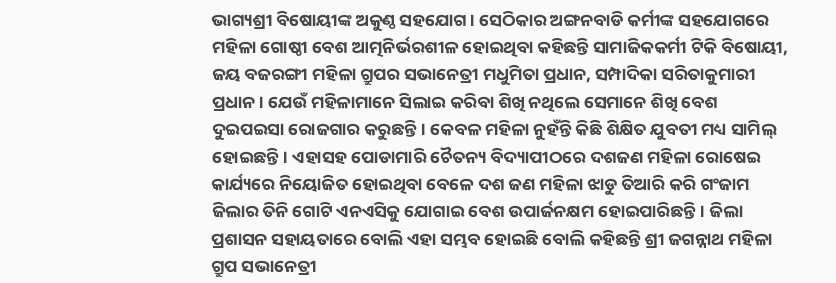ଭାଗ୍ୟଶ୍ରୀ ବିଷୋୟୀଙ୍କ ଅକୁଣ୍ଠ ସହଯୋଗ। ସେଠିକାର ଅଙ୍ଗନବାଡି କର୍ମୀଙ୍କ ସହଯୋଗରେ ମହିଳା ଗୋଷ୍ଠୀ ବେଶ ଆତ୍ମନିର୍ଭରଶୀଳ ହୋଇଥିବା କହିଛନ୍ତି ସାମାଜିକକର୍ମୀ ଟିକି ବିଷୋୟୀ, ଜୟ ବଜରଙ୍ଗୀ ମହିଳା ଗ୍ରୁପର ସଭାନେତ୍ରୀ ମଧୁମିତା ପ୍ରଧାନ, ସମ୍ପାଦିକା ସରିତାକୁମାରୀ ପ୍ରଧାନ। ଯେଉଁ ମହିଳାମାନେ ସିଲାଇ କରିବା ଶିଖି ନଥିଲେ ସେମାନେ ଶିଖି ବେଶ ଦୁଇପଇସା ରୋଜଗାର କରୁଛନ୍ତି। କେବଳ ମହିଳା ନୁହଁନ୍ତି କିଛି ଶିକ୍ଷିତ ଯୁବତୀ ମଧ୍ୟ ସାମିଲ୍ ହୋଇଛନ୍ତି। ଏହାସହ ପୋଡାମାରି ଚୈତନ୍ୟ ବିଦ୍ୟାପୀଠରେ ଦଶଜଣ ମହିଳା ରୋଷେଇ କାର୍ଯ୍ୟରେ ନିୟୋଜିତ ହୋଇଥିବା ବେଳେ ଦଶ ଜଣ ମହିଳା ଝାଡୁ ତିଆରି କରି ଗଂଜାମ ଜିଲାର ତିନି ଗୋଟି ଏନଏସିକୁ ଯୋଗାଇ ବେଶ ଉପାର୍ଜନକ୍ଷମ ହୋଇପାରିଛନ୍ତି। ଜିଲା ପ୍ରଶାସନ ସହାୟତାରେ ବୋଲି ଏହା ସମ୍ଭବ ହୋଇଛି ବୋଲି କହିଛନ୍ତି ଶ୍ରୀ ଜଗନ୍ନାଥ ମହିଳା ଗ୍ରୁପ ସଭାନେତ୍ରୀ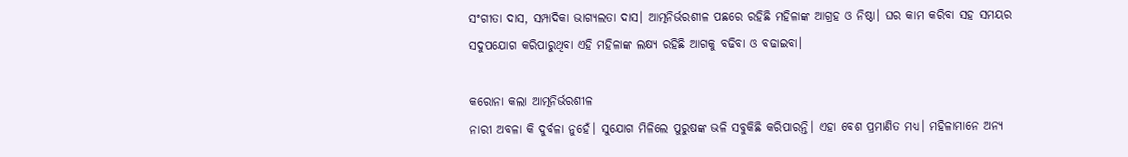ସଂଗୀତା ଦାସ, ସମ୍ପାଦିକା ଭାଗ୍ୟଲତା ଦାସ। ଆତ୍ମନିର୍ଭରଶୀଳ ପଛରେ ରହିଛି ମହିଳାଙ୍କ ଆଗ୍ରହ ଓ ନିଷ୍ଠା। ଘର କାମ କରିବା ସହ ସମୟର ସଦୁପଯୋଗ କରିପାରୁଥିବା ଏହି ମହିଳାଙ୍କ ଲକ୍ଷ୍ୟ ରହିଛି ଆଗକୁ ବଢିବା ଓ ବଢାଇବା।

କରୋନା କଲା ଆତ୍ମନିର୍ଭରଶୀଳ
ନାରୀ ଅବଳା କି ଦୁର୍ବଳା ନୁହେଁ। ସୁଯୋଗ ମିଳିଲେ ପୁରୁଷଙ୍କ ଭଳି ସବୁକିଛି କରିପାରନ୍ତି। ଏହା ବେଶ ପ୍ରମାଣିତ ମଧ୍ୟ। ମହିଳାମାନେ ଅନ୍ୟ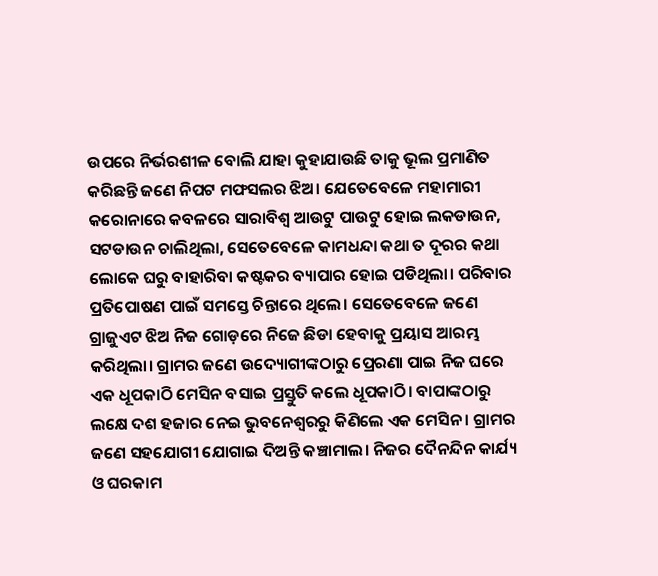ଉପରେ ନିର୍ଭରଶୀଳ ବୋଲି ଯାହା କୁହାଯାଉଛି ତାକୁ ଭୂଲ ପ୍ରମାଣିତ କରିଛନ୍ତି ଜଣେ ନିପଟ ମଫସଲର ଝିଅ। ଯେତେବେଳେ ମହାମାରୀ କରୋନାରେ କବଳରେ ସାରାବିଶ୍ୱ ଆଉଟୁ ପାଉଟୁ ହୋଇ ଲକଡାଉନ, ସଟଡାଉନ ଚାଲିଥିଲା, ସେତେବେଳେ କାମଧନ୍ଦା କଥା ତ ଦୂରର କଥା ଲୋକେ ଘରୁ ବାହାରିବା କଷ୍ଟକର ବ୍ୟାପାର ହୋଇ ପଡିଥିଲା। ପରିବାର ପ୍ରତିପୋଷଣ ପାଇଁ ସମସ୍ତେ ଚିନ୍ତାରେ ଥିଲେ। ସେତେବେଳେ ଜଣେ ଗ୍ରାଜୁଏଟ ଝିଅ ନିଜ ଗୋଡ଼ରେ ନିଜେ ଛିଡା ହେବାକୁ ପ୍ରୟାସ ଆରମ୍ଭ କରିଥିଲା। ଗ୍ରାମର ଜଣେ ଉଦ୍ୟୋଗୀଙ୍କଠାରୁ ପ୍ରେରଣା ପାଇ ନିଜ ଘରେ ଏକ ଧୂପକାଠି ମେସିନ ବସାଇ ପ୍ରସ୍ତୁତି କଲେ ଧୂପକାଠି। ବାପାଙ୍କଠାରୁ ଲକ୍ଷେ ଦଶ ହଜାର ନେଇ ଭୁବନେଶ୍ୱରରୁ କିଣିଲେ ଏକ ମେସିନ । ଗ୍ରାମର ଜଣେ ସହଯୋଗୀ ଯୋଗାଇ ଦିଅନ୍ତି କଞ୍ଚାମାଲ। ନିଜର ଦୈନନ୍ଦିନ କାର୍ଯ୍ୟ ଓ ଘରକାମ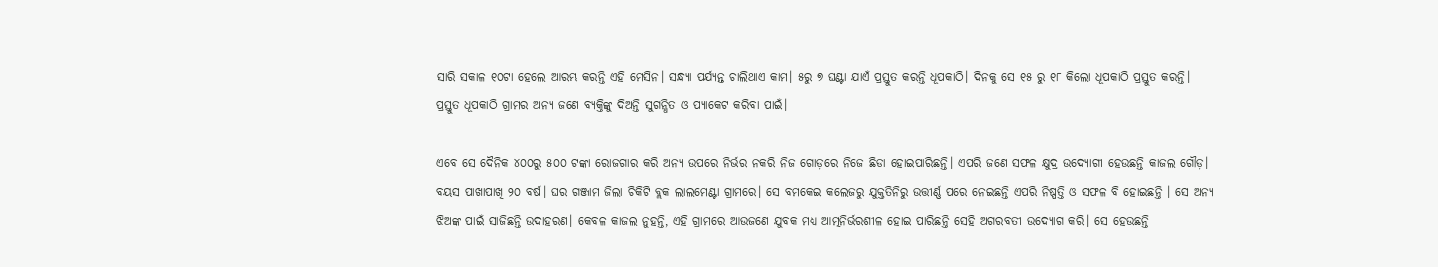ସାରି ସକାଳ ୧୦ଟା ହେଲେ ଆରମ୍ଭ କରନ୍ତି ଏହି ମେସିନ। ସନ୍ଧ୍ୟା ପର୍ଯ୍ୟନ୍ତ ଚାଲିଥାଏ କାମ। ୫ରୁ ୭ ଘଣ୍ଟା ଯାଏଁ ପ୍ରସ୍ତୁତ କରନ୍ତି ଧୂପକାଠି। ଦିନକୁ ସେ ୧୫ ରୁ ୧୮ କିଲୋ ଧୂପକାଠି ପ୍ରସ୍ତୁତ କରନ୍ତି। ପ୍ରସ୍ତୁତ ଧୂପକାଠି ଗ୍ରାମର ଅନ୍ୟ ଜଣେ ବ୍ୟକ୍ତିଙ୍କୁ ଦିଅନ୍ତି ସୁଗନ୍ଧିତ ଓ ପ୍ୟାକେଟ କରିବା ପାଇଁ।

ଏବେ ସେ ଦୈନିକ ୪୦୦ରୁ ୫୦୦ ଟଙ୍କା ରୋଜଗାର କରି ଅନ୍ୟ ଉପରେ ନିର୍ଭର ନକରି ନିଜ ଗୋଡ଼ରେ ନିଜେ ଛିଡା ହୋଇପାରିଛନ୍ତି। ଏପରି ଜଣେ ସଫଳ କ୍ଷୁଦ୍ର ଉଦ୍ୟୋଗୀ ହେଉଛନ୍ତି କାଜଲ ଗୌଡ଼। ବୟସ ପାଖାପାଖି ୨୦ ବର୍ଷ। ଘର ଗଞ୍ଜାମ ଜିଲା ଚିକିଟି ବ୍ଲକ ଲାଲମେଣ୍ଟା ଗ୍ରାମରେ। ସେ ବମକେଇ କଲେଜରୁ ଯୁକ୍ତତିନିରୁ ଉତ୍ତୀର୍ଣ୍ଣ ପରେ ନେଇଛନ୍ତି ଏପରି ନିଷ୍ପତ୍ତି ଓ ସଫଳ ବି ହୋଇଛନ୍ତି । ସେ ଅନ୍ୟ ଝିଅଙ୍କ ପାଇଁ ସାଜିଛନ୍ତି ଉଦାହରଣ। କେବଳ କାଜଲ ନୁହନ୍ତି, ଏହି ଗ୍ରାମରେ ଆଉଜଣେ ଯୁବକ ମଧ୍ୟ ଆତ୍ମନିର୍ଭରଶୀଳ ହୋଇ ପାରିଛନ୍ତି ସେହି ଅଗରବତୀ ଉଦ୍ୟୋଗ କରି। ସେ ହେଉଛନ୍ତି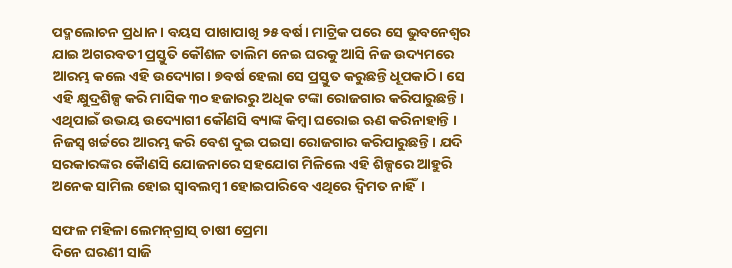ପଦ୍ମଲୋଚନ ପ୍ରଧାନ। ବୟସ ପାଖାପାଖି ୨୫ ବର୍ଷ। ମାଟ୍ରିକ ପରେ ସେ ଭୁବନେଶ୍ୱର ଯାଇ ଅଗରବତୀ ପ୍ରସ୍ତୁତି କୌଶଳ ତାଲିମ ନେଇ ଘରକୁ ଆସି ନିଜ ଉଦ୍ୟମରେ ଆରମ୍ଭ କଲେ ଏହି ଉଦ୍ୟୋଗ। ୭ବର୍ଷ ହେଲା ସେ ପ୍ରସ୍ତୁତ କରୁଛନ୍ତି ଧୂପକାଠି। ସେ ଏହି କ୍ଷୁଦ୍ରଶିଳ୍ପ କରି ମାସିକ ୩୦ ହଜାରରୁ ଅଧିକ ଟଙ୍କା ରୋଜଗାର କରିପାରୁଛନ୍ତି। ଏଥିପାଇଁ ଉଭୟ ଉଦ୍ୟୋଗୀ କୌଣସି ବ୍ୟାଙ୍କ କିମ୍ବା ଘରୋଇ ଋଣ କରିନାହାନ୍ତି । ନିଜସ୍ୱ ଖର୍ଚ୍ଚରେ ଆରମ୍ଭ କରି ବେଶ ଦୁଇ ପଇସା ରୋଜଗାର କରିପାରୁଛନ୍ତି। ଯଦି ସରକାରଙ୍କର କୋୖଣସି ଯୋଜନାରେ ସହଯୋଗ ମିଳିଲେ ଏହି ଶିଳ୍ପରେ ଆହୁରି ଅନେକ ସାମିଲ ହୋଇ ସ୍ୱାବଲମ୍ବୀ ହୋଇପାରିବେ ଏଥିରେ ଦ୍ବିମତ ନାହିଁ।

ସଫଳ ମହିଳା ଲେମନ୍‌ଗ୍ରାସ୍‌ ଚାଷୀ ପ୍ରେମା
ଦିନେ ଘରଣୀ ସାଜି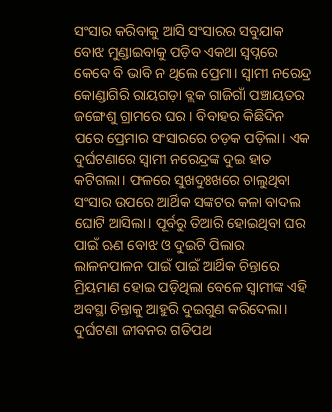ସଂସାର କରିବାକୁ ଆସି ସଂସାରର ସବୁଯାକ ବୋଝ ମୁଣ୍ଡାଇବାକୁ ପଡ଼ିବ ଏକଥା ସ୍ୱପ୍ନରେ କେବେ ବି ଭାବି ନ ଥିଲେ ପ୍ରେମା। ସ୍ବାମୀ ନରେନ୍ଦ୍ର କୋଣ୍ଡାଗିରି ରାୟଗଡ଼ା ବ୍ଲକ ଗାଜିଗାଁ ପଞ୍ଚାୟତର ଜଙ୍ଗେଶୁ ଗ୍ରାମରେ ଘର। ବିବାହର କିଛିଦିନ ପରେ ପ୍ରେମାର ସଂସାରରେ ଚଡ଼କ ପଡ଼ିଲା। ଏକ ଦୁର୍ଘଟଣାରେ ସ୍ବାମୀ ନରେନ୍ଦ୍ରଙ୍କ ଦୁଇ ହାତ କଟିଗଲା। ଫଳରେ ସୁଖଦୁଃଖରେ ଚାଲୁଥିବା ସଂସାର ଉପରେ ଆର୍ଥିକ ସଙ୍କଟର କଳା ବାଦଲ ଘୋଟି ଆସିଲା। ପୂର୍ବରୁ ତିଆରି ହୋଇଥିବା ଘର ପାଇଁ ଋଣ ବୋଝ ଓ ଦୁଇଟି ପିଲାର ଲାଳନପାଳନ ପାଇଁ ପାଇଁ ଆର୍ଥିକ ଚିନ୍ତାରେ ମ୍ରିୟମାଣ ହୋଇ ପଡ଼ିଥିଲା ବେଳେ ସ୍ବାମୀଙ୍କ ଏହି ଅବସ୍ଥା ଚିନ୍ତାକୁ ଆହୁରି ଦୁଇଗୁଣ କରିଦେଲା। ଦୁର୍ଘଟଣା ଜୀବନର ଗତିପଥ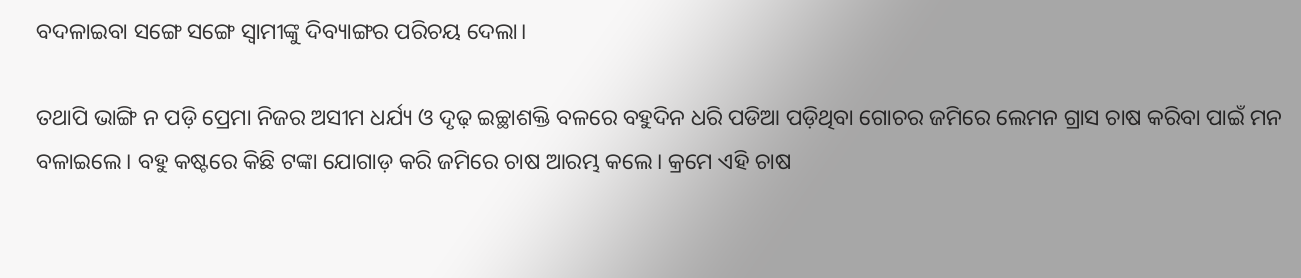ବଦଳାଇବା ସଙ୍ଗେ ସଙ୍ଗେ ସ୍ବାମୀଙ୍କୁ ଦିବ୍ୟାଙ୍ଗର ପରିଚୟ ଦେଲା।

ତଥାପି ଭାଙ୍ଗି ନ ପଡ଼ି ପ୍ରେମା ନିଜର ଅସୀମ ଧର୍ଯ୍ୟ ଓ ଦୃଢ଼ ଇଚ୍ଛାଶକ୍ତି ବଳରେ ବହୁଦିନ ଧରି ପଡିଆ ପଡ଼ିଥିବା ଗୋଚର ଜମିରେ ଲେମନ ଗ୍ରାସ ଚାଷ କରିବା ପାଇଁ ମନ ବଳାଇଲେ। ବହୁ କଷ୍ଟରେ କିଛି ଟଙ୍କା ଯୋଗାଡ଼ କରି ଜମିରେ ଚାଷ ଆରମ୍ଭ କଲେ। କ୍ରମେ ଏହି ଚାଷ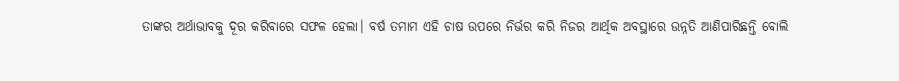ତାଙ୍କର ଅର୍ଥାଭାବକୁ ଦୂର କରିବାରେ ସଫଳ ହେଲା। ବର୍ଷ ତମାମ ଏହି ଚାଷ ଉପରେ ନିର୍ଭର କରି ନିଜର ଆର୍ଥିକ ଅବସ୍ଥାରେ ଉନ୍ନତି ଆଣିପାରିଛନ୍ତି ବୋଲି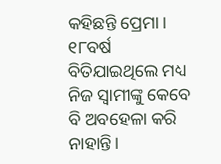କହିଛନ୍ତି ପ୍ରେମା। ୧୮ବର୍ଷ ବିତିଯାଇଥିଲେ ମଧ୍ୟ ନିଜ ସ୍ବାମୀଙ୍କୁ କେବେ ବି ଅବହେଳା କରି ନାହାନ୍ତି।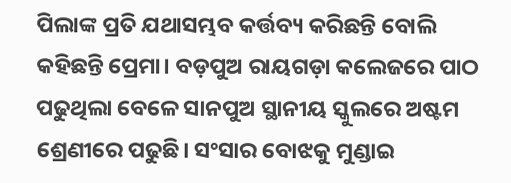ପିଲାଙ୍କ ପ୍ରତି ଯଥାସମ୍ଭବ କର୍ତ୍ତବ୍ୟ କରିଛନ୍ତି ବୋଲି କହିଛନ୍ତି ପ୍ରେମା। ବଡ଼ପୁଅ ରାୟଗଡ଼ା କଲେଜରେ ପାଠ ପଢୁଥିଲା ବେଳେ ସାନପୁଅ ସ୍ଥାନୀୟ ସ୍କୁଲରେ ଅଷ୍ଟମ ଶ୍ରେଣୀରେ ପଢୁଛି। ସଂସାର ବୋଝକୁ ମୁଣ୍ଡାଇ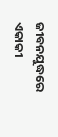ଜୀବନଯୁଦ୍ଧରେ ଏକାକୀ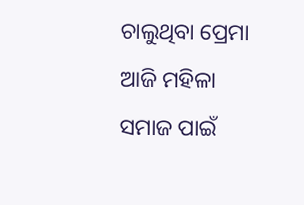ଚାଲୁଥିବା ପ୍ରେମା ଆଜି ମହିଳା ସମାଜ ପାଇଁ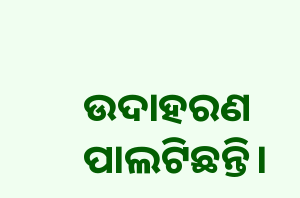ଉଦାହରଣ ପାଲଟିଛନ୍ତି।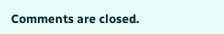Comments are closed.